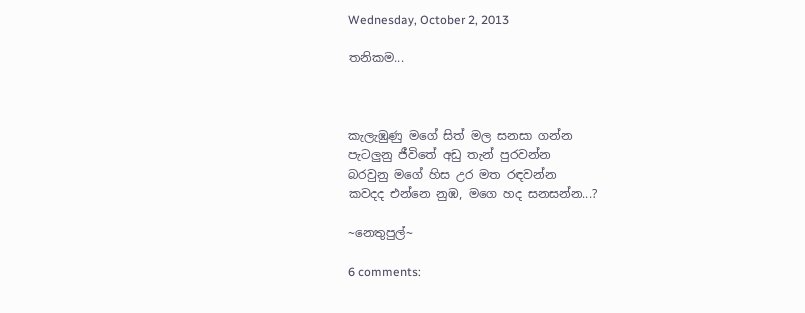Wednesday, October 2, 2013

තනිකම...



කැලැඹුණු මගේ සිත් මල සනසා ගන්න
පැටලුනු ජීවිතේ අඩු තැන් පුරවන්න
බරවුනු මගේ හිස උර මත රඳවන්න
කවදද එන්නෙ නුඹ, මගෙ හද සනසන්න...?

~නෙතුපුල්~

6 comments: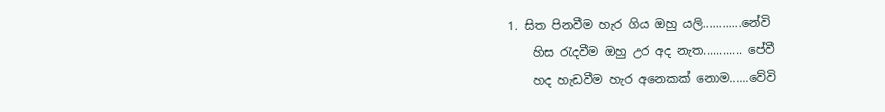1. සිත පිනවීම හැර ගිය ඔහු යලි............නේවි
    හිස රැදවීම ඔහු උර අද නැත............ පේවී
    හද හැඩවීම හැර අනෙකක් නොම......වේවි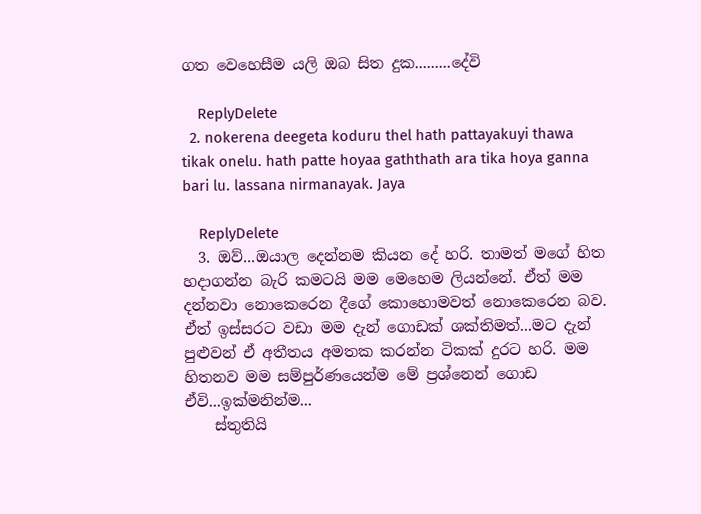ගත වෙහෙසීම යලි ඔබ සිත දුක.........දේවි

    ReplyDelete
  2. nokerena deegeta koduru thel hath pattayakuyi thawa tikak onelu. hath patte hoyaa gaththath ara tika hoya ganna bari lu. lassana nirmanayak. Jaya

    ReplyDelete
  3. ඔව්...ඔයාල දෙන්නම කියන දේ හරි. තාමත් මගේ හිත හදාගන්න බැරි කමටයි මම මෙහෙම ලියන්නේ. ඒත් මම දන්නවා නොකෙරෙන දීගේ කොහොමවත් නොකෙරෙන බව. ඒත් ඉස්සරට වඩා මම දැන් ගොඩක් ශක්තිමත්...මට දැන් පුළුවන් ඒ අතීතය අමතක කරන්න ටිකක් දුරට හරි. මම හිතනව මම සම්පුර්ණයෙන්ම මේ ප්‍රශ්නෙන් ගොඩ ඒවි...ඉක්මනින්ම...
    ස්තුතියි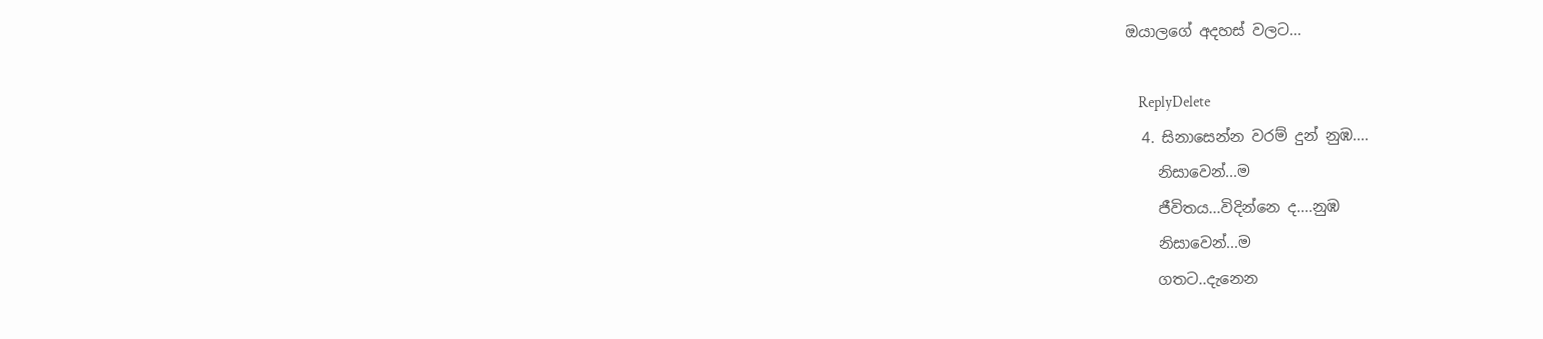ඔයාලගේ අදහස් වලට...

    ReplyDelete
  4. සිනාසෙන්න වරම් දුන් නුඹ....
    නිසාවෙන්...ම
    ජීවිතය...විදින්නෙ ද....නුඹ
    නිසාවෙන්...ම
    ගතට..දැනෙන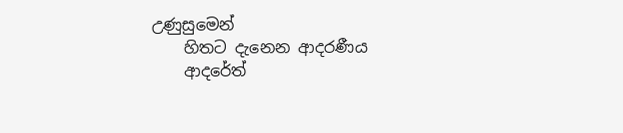උණුසුමෙන්
    හිතට දැනෙන ආදරණීය
    ආදරේත්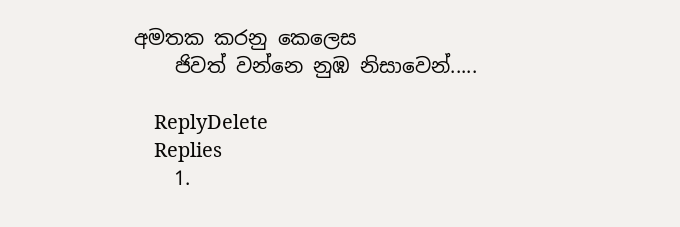අමතක කරනු කෙලෙස
    ජිවත් වන්නෙ නුඹ නිසාවෙන්.....

    ReplyDelete
    Replies
    1.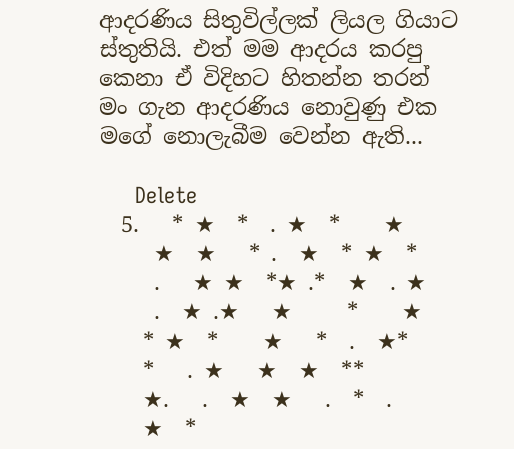ආදරණිය සිතුවිල්ලක් ලියල ගියාට ස්තුතියි. එත් මම ආදරය කරපු කෙනා ඒ විදිහට හිතන්න තරන් මං ගැන ආදරණිය නොවුණු එක මගේ නොලැබීම වෙන්න ඇති...

      Delete
  5.   * ★  *  . ★  *    ★
     ★  ★   * .  ★  * ★  *
     .   ★ ★  *★ .*  ★  . ★
     .  ★ .★   ★     *    ★
    * ★  *    ★   *  .  ★*
    *   . ★   ★  ★  **
    ★.   .  ★  ★   .  *  .
    ★  *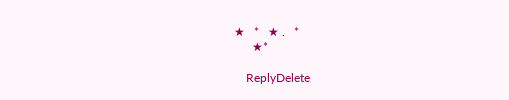★   *   ★ .   *
      ★*

    ReplyDelete